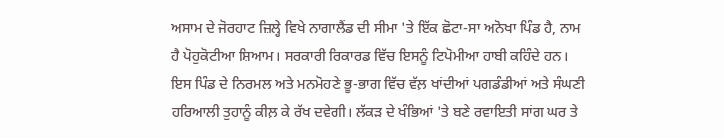ਅਸਾਮ ਦੇ ਜੋਰਹਾਟ ਜ਼ਿਲ੍ਹੇ ਵਿਖੇ ਨਾਗਾਲੈਂਡ ਦੀ ਸੀਮਾ 'ਤੇ ਇੱਕ ਛੋਟਾ-ਸਾ ਅਨੋਖਾ ਪਿੰਡ ਹੈ, ਨਾਮ ਹੈ ਪੋਹੁਕੋਟੀਆ ਸ਼ਿਆਮ। ਸਰਕਾਰੀ ਰਿਕਾਰਡ ਵਿੱਚ ਇਸਨੂੰ ਟਿਪੋਮੀਆ ਹਾਬੀ ਕਹਿੰਦੇ ਹਨ। ਇਸ ਪਿੰਡ ਦੇ ਨਿਰਮਲ ਅਤੇ ਮਨਮੋਹਣੇ ਭੂ-ਭਾਗ ਵਿੱਚ ਵੱਲ਼ ਖਾਂਦੀਆਂ ਪਗਡੰਡੀਆਂ ਅਤੇ ਸੰਘਣੀ ਹਰਿਆਲੀ ਤੁਹਾਨੂੰ ਕੀਲ਼ ਕੇ ਰੱਖ ਦਵੇਗੀ। ਲੱਕੜ ਦੇ ਖੰਭਿਆਂ 'ਤੇ ਬਣੇ ਰਵਾਇਤੀ ਸਾਂਗ ਘਰ ਤੇ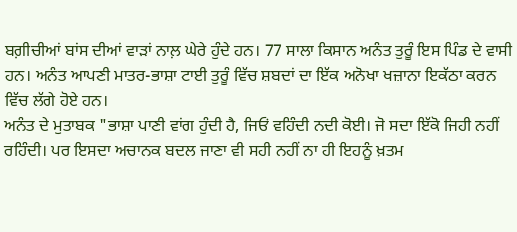ਬਗ਼ੀਚੀਆਂ ਬਾਂਸ ਦੀਆਂ ਵਾੜਾਂ ਨਾਲ਼ ਘੇਰੇ ਹੁੰਦੇ ਹਨ। 77 ਸਾਲਾ ਕਿਸਾਨ ਅਨੰਤ ਤੁਰੂੰ ਇਸ ਪਿੰਡ ਦੇ ਵਾਸੀ ਹਨ। ਅਨੰਤ ਆਪਣੀ ਮਾਤਰ-ਭਾਸ਼ਾ ਟਾਈ ਤੁਰੂੰ ਵਿੱਚ ਸ਼ਬਦਾਂ ਦਾ ਇੱਕ ਅਨੋਖਾ ਖਜ਼ਾਨਾ ਇਕੱਠਾ ਕਰਨ ਵਿੱਚ ਲੱਗੇ ਹੋਏ ਹਨ।
ਅਨੰਤ ਦੇ ਮੁਤਾਬਕ "ਭਾਸ਼ਾ ਪਾਣੀ ਵਾਂਗ ਹੁੰਦੀ ਹੈ, ਜਿਓਂ ਵਹਿੰਦੀ ਨਦੀ ਕੋਈ। ਜੋ ਸਦਾ ਇੱਕੋ ਜਿਹੀ ਨਹੀਂ ਰਹਿੰਦੀ। ਪਰ ਇਸਦਾ ਅਚਾਨਕ ਬਦਲ ਜਾਣਾ ਵੀ ਸਹੀ ਨਹੀਂ ਨਾ ਹੀ ਇਹਨੂੰ ਖ਼ਤਮ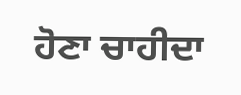ਹੋਣਾ ਚਾਹੀਦਾ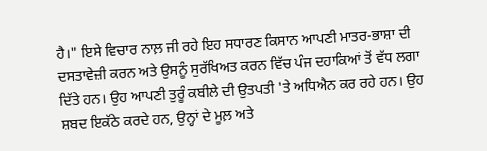ਹੈ।" ਇਸੇ ਵਿਚਾਰ ਨਾਲ਼ ਜੀ ਰਹੇ ਇਹ ਸਧਾਰਣ ਕਿਸਾਨ ਆਪਣੀ ਮਾਤਰ-ਭਾਸ਼ਾ ਦੀ ਦਸਤਾਵੇਜ਼ੀ ਕਰਨ ਅਤੇ ਉਸਨੂੰ ਸੁਰੱਖਿਅਤ ਕਰਨ ਵਿੱਚ ਪੰਜ ਦਹਾਕਿਆਂ ਤੋਂ ਵੱਧ ਲਗਾ ਦਿੱਤੇ ਹਨ। ਉਹ ਆਪਣੀ ਤੁਰੂੰ ਕਬੀਲੇ ਦੀ ਉਤਪਤੀ 'ਤੇ ਅਧਿਐਨ ਕਰ ਰਹੇ ਹਨ। ਉਹ ਸ਼ਬਦ ਇਕੱਠੇ ਕਰਦੇ ਹਨ, ਉਨ੍ਹਾਂ ਦੇ ਮੂਲ਼ ਅਤੇ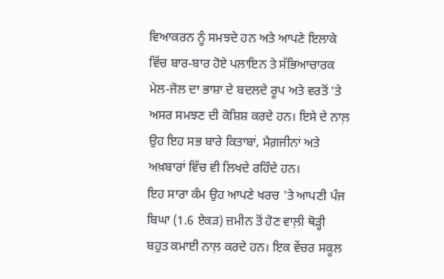ਵਿਆਕਰਨ ਨੂੰ ਸਮਝਦੇ ਹਨ ਅਤੇ ਆਪਣੇ ਇਲਾਕੇ ਵਿੱਚ ਬਾਰ-ਬਾਰ ਹੋਏ ਪਲਾਇਨ ਤੇ ਸੱਭਿਆਚਾਰਕ ਮੇਲ-ਜੋਲ ਦਾ ਭਾਸ਼ਾ ਦੇ ਬਦਲਦੇ ਰੂਪ ਅਤੇ ਵਰਤੋਂ 'ਤੇ ਅਸਰ ਸਮਝਣ ਦੀ ਕੋਸ਼ਿਸ਼ ਕਰਦੇ ਹਨ। ਇਸੇ ਦੇ ਨਾਲ਼ ਉਹ ਇਹ ਸਭ ਬਾਰੇ ਕਿਤਾਬਾਂ, ਮੈਗ਼ਜੀਨਾਂ ਅਤੇ ਅਖ਼ਬਾਰਾਂ ਵਿੱਚ ਵੀ ਲਿਖਦੇ ਰਹਿੰਦੇ ਹਨ।
ਇਹ ਸਾਰਾ ਕੰਮ ਉਹ ਆਪਣੇ ਖਰਚ 'ਤੇ ਆਪਣੀ ਪੰਜ ਬਿਘਾ (1.6 ਏਕੜ) ਜ਼ਮੀਨ ਤੋਂ ਹੋਣ ਵਾਲ਼ੀ ਥੋੜ੍ਹੀ ਬਹੁਤ ਕਮਾਈ ਨਾਲ਼ ਕਰਦੇ ਹਨ। ਇਕ ਵੇਂਚਰ ਸਕੂਲ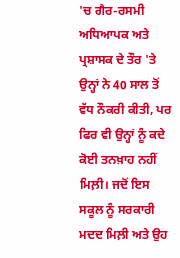'ਚ ਗੈਰ-ਰਸਮੀ ਅਧਿਆਪਕ ਅਤੇ ਪ੍ਰਸ਼ਾਸਕ ਦੇ ਤੌਰ 'ਤੇ ਉਨ੍ਹਾਂ ਨੇ 40 ਸਾਲ ਤੋਂ ਵੱਧ ਨੌਕਰੀ ਕੀਤੀ, ਪਰ ਫਿਰ ਵੀ ਉਨ੍ਹਾਂ ਨੂੰ ਕਦੇ ਕੋਈ ਤਨਖ਼ਾਹ ਨਹੀਂ ਮਿਲ਼ੀ। ਜਦੋਂ ਇਸ ਸਕੂਲ ਨੂੰ ਸਰਕਾਰੀ ਮਦਦ ਮਿਲ਼ੀ ਅਤੇ ਉਹ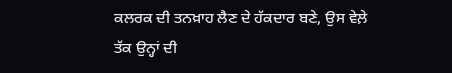ਕਲਰਕ ਦੀ ਤਨਖ਼ਾਹ ਲੈਣ ਦੇ ਹੱਕਦਾਰ ਬਣੇ, ਉਸ ਵੇਲ਼ੇ ਤੱਕ ਉਨ੍ਹਾਂ ਦੀ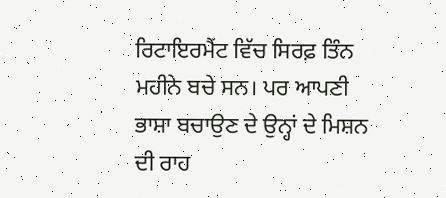ਰਿਟਾਇਰਮੈਂਟ ਵਿੱਚ ਸਿਰਫ਼ ਤਿੰਨ ਮਹੀਨੇ ਬਚੇ ਸਨ। ਪਰ ਆਪਣੀ ਭਾਸ਼ਾ ਬਚਾਉਣ ਦੇ ਉਨ੍ਹਾਂ ਦੇ ਮਿਸ਼ਨ ਦੀ ਰਾਹ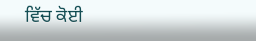ਵਿੱਚ ਕੋਈ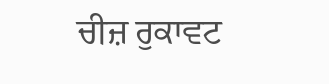ਚੀਜ਼ ਰੁਕਾਵਟ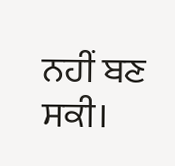ਨਹੀਂ ਬਣ ਸਕੀ।